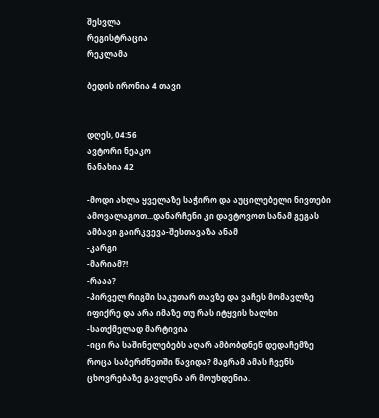შესვლა
რეგისტრაცია
რეკლამა

ბედის ირონია 4 თავი


დღეს, 04:56
ავტორი ნეაკო
ნანახია 42

-მოდი ახლა ყველაზე საჭირო და აუცილებელი ნივთები ამოვალაგოთ...დანარჩენი კი დავტოვოთ სანამ გეგას ამბავი გაირკვევა-შესთავაზა ანამ
-კარგი
-მარიამ?!
-რააა?
-პირველ რიგში საკუთარ თავზე და ვაჩეს მომავლზე იფიქრე და არა იმაზე თუ რას იტყვის ხალხი
-სათქმელად მარტივია
-იცი რა საშინელებებს აღარ ამბობდნენ დედაჩემზე როცა საბერძნეთში წავიდა? მაგრამ ამას ჩვენს ცხოვრებაზე გავლენა არ მოუხდენია.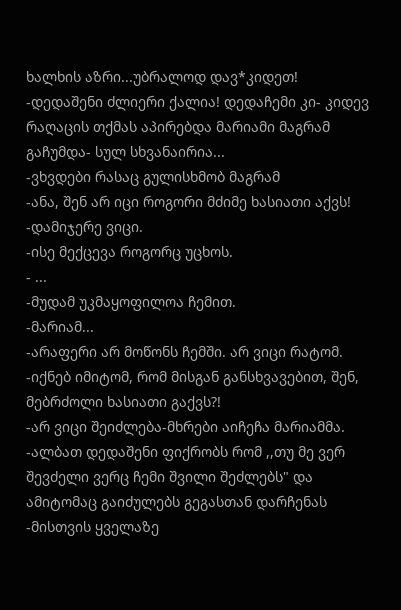ხალხის აზრი...უბრალოდ დავ*კიდეთ!
-დედაშენი ძლიერი ქალია! დედაჩემი კი- კიდევ რაღაცის თქმას აპირებდა მარიამი მაგრამ გაჩუმდა- სულ სხვანაირია...
-ვხვდები რასაც გულისხმობ მაგრამ
-ანა, შენ არ იცი როგორი მძიმე ხასიათი აქვს!
-დამიჯერე ვიცი.
-ისე მექცევა როგორც უცხოს.
- ...
-მუდამ უკმაყოფილოა ჩემით.
-მარიამ...
-არაფერი არ მოწონს ჩემში. არ ვიცი რატომ.
-იქნებ იმიტომ, რომ მისგან განსხვავებით, შენ, მებრძოლი ხასიათი გაქვს?!
-არ ვიცი შეიძლება-მხრები აიჩეჩა მარიამმა.
-ალბათ დედაშენი ფიქრობს რომ ,,თუ მე ვერ შევძელი ვერც ჩემი შვილი შეძლებს" და ამიტომაც გაიძულებს გეგასთან დარჩენას
-მისთვის ყველაზე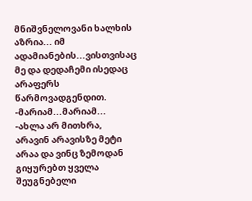მნიშვნელოვანი ხალხის აზრია... იმ ადამიანების...ვისთვისაც მე და დედაჩემი ისედაც არაფერს წარმოვადგენდით.
-მარიამ...მარიამ...
-ახლა არ მითხრა, არავინ არავისზე მეტი არაა და ვინც ზემოდან გიყურებთ ყველა შეუგნებელი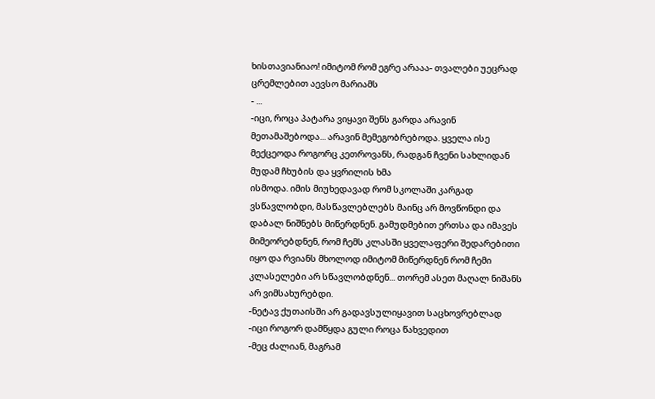ხისთავიანიაო! იმიტომ რომ ეგრე არააა- თვალები უეცრად ცრემლებით აევსო მარიამს
- ...
-იცი, როცა პატარა ვიყავი შენს გარდა არავინ მეთამაშებოდა... არავინ მემეგობრებოდა. ყველა ისე მექცეოდა როგორც კეთროვანს, რადგან ჩვენი სახლიდან მუდამ ჩხუბის და ყვრილის ხმა
ისმოდა. იმის მიუხედავად რომ სკოლაში კარგად ვსწავლობდი, მასწავლებლებს მაინც არ მოვწონდი და დაბალ ნიშნებს მიწერდნენ. გამუდმებით ერთსა და იმავეს მიმეორებდნენ, რომ ჩემს კლასში ყველაფერი შედარებითი იყო და რვიანს მხოლოდ იმიტომ მიწერდნენ რომ ჩემი კლასელები არ სწავლობდნენ... თორემ ასეთ მაღალ ნიშანს არ ვიმსახურებდი.
-ნეტავ ქუთაისში არ გადავსულიყავით საცხოვრებლად
-იცი როგორ დამწყდა გული როცა წახვედით
-მეც ძალიან, მაგრამ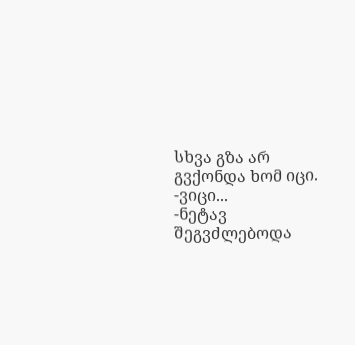სხვა გზა არ გვქონდა ხომ იცი.
-ვიცი...
-ნეტავ შეგვძლებოდა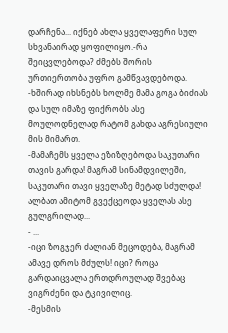დარჩენა... იქნებ ახლა ყველაფერი სულ სხვანაირად ყოფილიყო.-რა შეიცვლებოდა? ძმებს შორის ურთიერთობა უფრო გამწვავდებოდა.
-ხშირად იხსნებს ხოლმე მამა გოგა ბიძიას და სულ იმაზე ფიქრობს ასე მოულოდნელად რატომ გახდა აგრესიული მის მიმართ.
-მამაჩემს ყველა ეზიზღებოდა საკუთარი თავის გარდა! მაგრამ სინამდვილეში, საკუთარი თავი ყველაზე მეტად სძულდა! ალბათ ამიტომ გვექცეოდა ყველას ასე გულგრილად...
- ...
-იცი ზოგჯერ ძალიან მეცოდება, მაგრამ ამავე დროს მძულს! იცი? როცა გარდაიცვალა ერთდროულად შვებაც ვიგრძენი და ტკივილიც.
-მესმის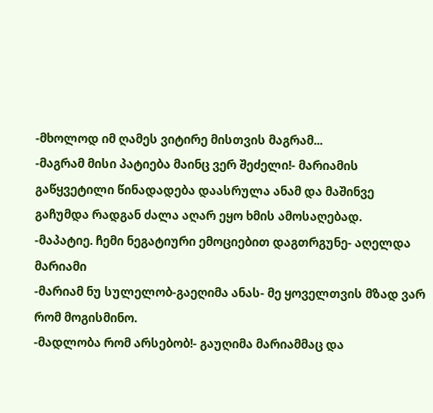-მხოლოდ იმ ღამეს ვიტირე მისთვის მაგრამ...
-მაგრამ მისი პატიება მაინც ვერ შეძელი!- მარიამის გაწყვეტილი წინადადება დაასრულა ანამ და მაშინვე გაჩუმდა რადგან ძალა აღარ ეყო ხმის ამოსაღებად.
-მაპატიე. ჩემი ნეგატიური ემოციებით დაგთრგუნე- აღელდა მარიამი
-მარიამ ნუ სულელობ-გაეღიმა ანას- მე ყოველთვის მზად ვარ რომ მოგისმინო.
-მადლობა რომ არსებობ!- გაუღიმა მარიამმაც და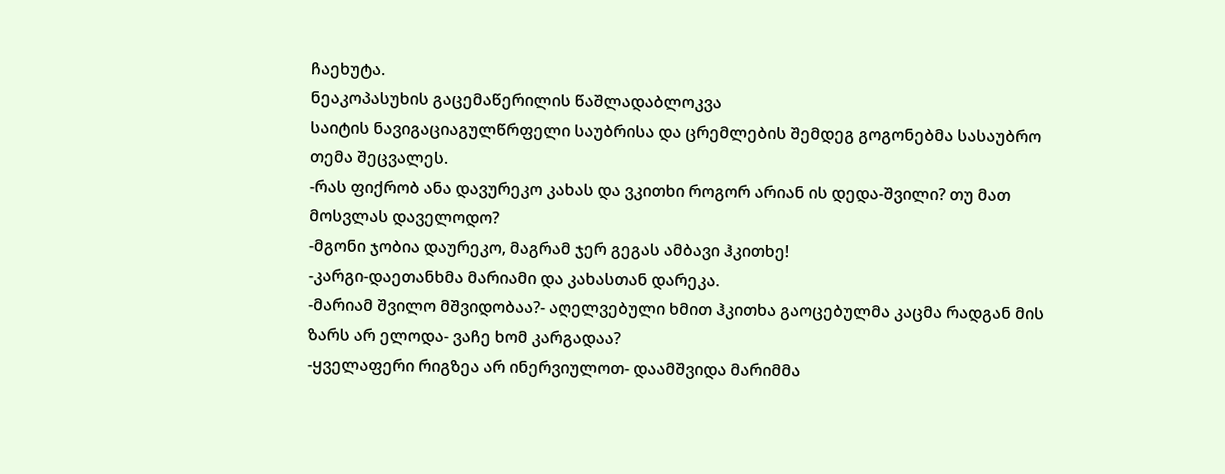ჩაეხუტა.
ნეაკოპასუხის გაცემაწერილის წაშლადაბლოკვა
საიტის ნავიგაციაგულწრფელი საუბრისა და ცრემლების შემდეგ გოგონებმა სასაუბრო თემა შეცვალეს.
-რას ფიქრობ ანა დავურეკო კახას და ვკითხი როგორ არიან ის დედა-შვილი? თუ მათ მოსვლას დაველოდო?
-მგონი ჯობია დაურეკო, მაგრამ ჯერ გეგას ამბავი ჰკითხე!
-კარგი-დაეთანხმა მარიამი და კახასთან დარეკა.
-მარიამ შვილო მშვიდობაა?- აღელვებული ხმით ჰკითხა გაოცებულმა კაცმა რადგან მის ზარს არ ელოდა- ვაჩე ხომ კარგადაა?
-ყველაფერი რიგზეა არ ინერვიულოთ- დაამშვიდა მარიმმა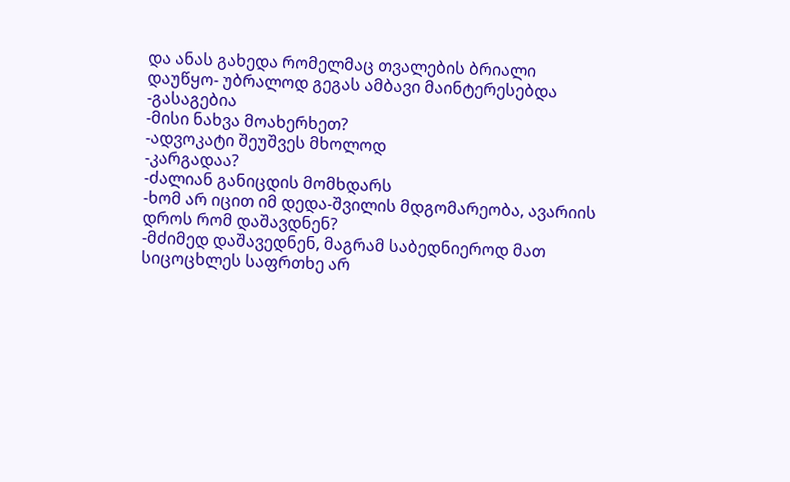და ანას გახედა რომელმაც თვალების ბრიალი დაუწყო- უბრალოდ გეგას ამბავი მაინტერესებდა
-გასაგებია
-მისი ნახვა მოახერხეთ?
-ადვოკატი შეუშვეს მხოლოდ
-კარგადაა?
-ძალიან განიცდის მომხდარს
-ხომ არ იცით იმ დედა-შვილის მდგომარეობა, ავარიის დროს რომ დაშავდნენ?
-მძიმედ დაშავედნენ, მაგრამ საბედნიეროდ მათ სიცოცხლეს საფრთხე არ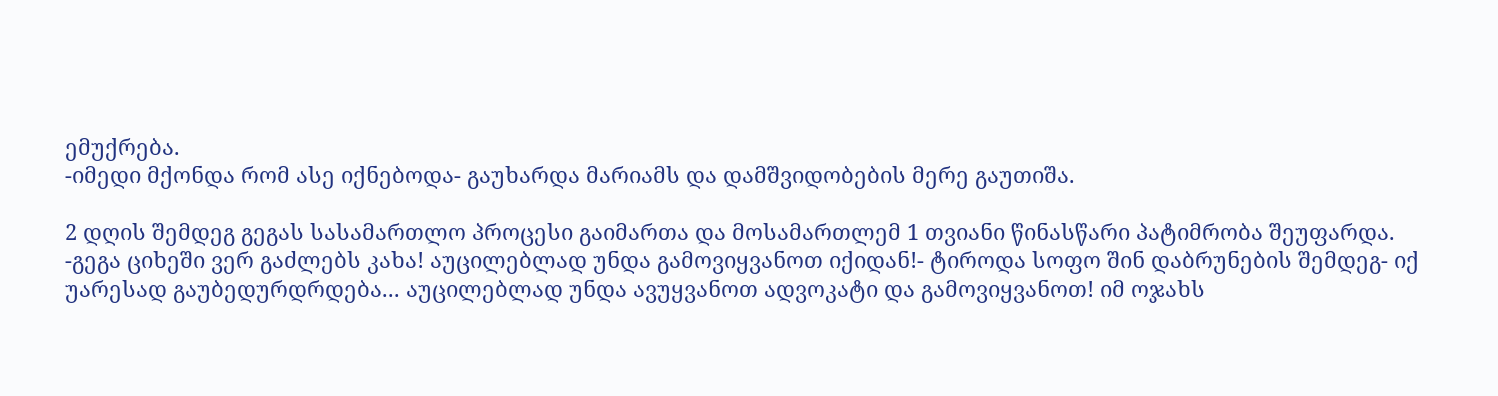ემუქრება.
-იმედი მქონდა რომ ასე იქნებოდა- გაუხარდა მარიამს და დამშვიდობების მერე გაუთიშა.

2 დღის შემდეგ გეგას სასამართლო პროცესი გაიმართა და მოსამართლემ 1 თვიანი წინასწარი პატიმრობა შეუფარდა.
-გეგა ციხეში ვერ გაძლებს კახა! აუცილებლად უნდა გამოვიყვანოთ იქიდან!- ტიროდა სოფო შინ დაბრუნების შემდეგ- იქ უარესად გაუბედურდრდება... აუცილებლად უნდა ავუყვანოთ ადვოკატი და გამოვიყვანოთ! იმ ოჯახს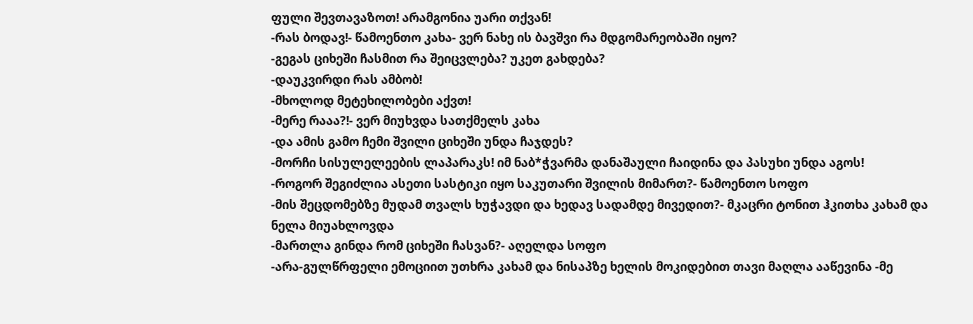ფული შევთავაზოთ! არამგონია უარი თქვან!
-რას ბოდავ!- წამოენთო კახა- ვერ ნახე ის ბავშვი რა მდგომარეობაში იყო?
-გეგას ციხეში ჩასმით რა შეიცვლება? უკეთ გახდება?
-დაუკვირდი რას ამბობ!
-მხოლოდ მეტეხილობები აქვთ!
-მერე რააა?!- ვერ მიუხვდა სათქმელს კახა
-და ამის გამო ჩემი შვილი ციხეში უნდა ჩაჯდეს?
-მორჩი სისულელეების ლაპარაკს! იმ ნაბ*ჭვარმა დანაშაული ჩაიდინა და პასუხი უნდა აგოს!
-როგორ შეგიძლია ასეთი სასტიკი იყო საკუთარი შვილის მიმართ?- წამოენთო სოფო
-მის შეცდომებზე მუდამ თვალს ხუჭავდი და ხედავ სადამდე მივედით?- მკაცრი ტონით ჰკითხა კახამ და ნელა მიუახლოვდა
-მართლა გინდა რომ ციხეში ჩასვან?- აღელდა სოფო
-არა-გულწრფელი ემოციით უთხრა კახამ და ნისაპზე ხელის მოკიდებით თავი მაღლა ააწევინა -მე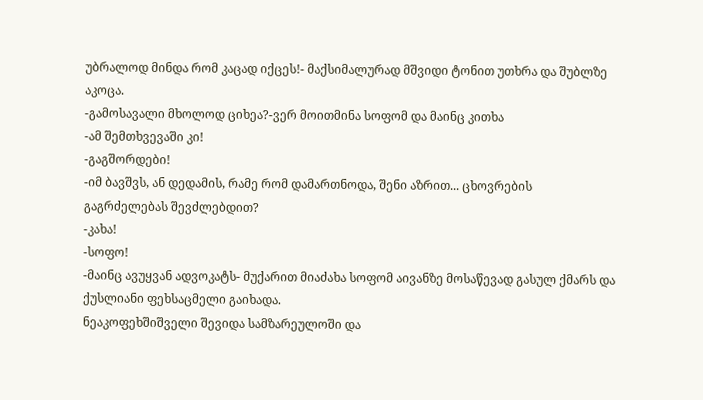უბრალოდ მინდა რომ კაცად იქცეს!- მაქსიმალურად მშვიდი ტონით უთხრა და შუბლზე აკოცა.
-გამოსავალი მხოლოდ ციხეა?-ვერ მოითმინა სოფომ და მაინც კითხა
-ამ შემთხვევაში კი!
-გაგშორდები!
-იმ ბავშვს, ან დედამის, რამე რომ დამართნოდა, შენი აზრით... ცხოვრების გაგრძელებას შევძლებდით?
-კახა!
-სოფო!
-მაინც ავუყვან ადვოკატს- მუქარით მიაძახა სოფომ აივანზე მოსაწევად გასულ ქმარს და ქუსლიანი ფეხსაცმელი გაიხადა.
ნეაკოფეხშიშველი შევიდა სამზარეულოში და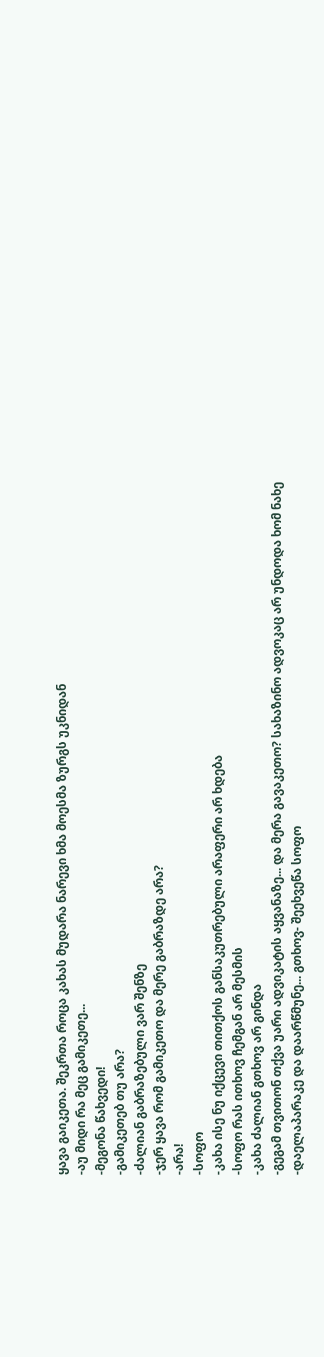ყავა გაიკეთა. შეკრთა როცა კახას მუდარა ნარევი ხმა მოესმა ზურგს უკნიდან
-აუ მიდი რა მეც გამიკეთე...
-მეგონა წახვედი!
-გამიკეთებ თუ არა?
-ძალიან გაბრაზებული ვარ შენზე
-ჯერ ყავა რომ გამიკეთო და მერე გაბრაზდე არა?
-არა!
-სოფო
-კახა ისე ნუ იქცევი თითქოს განსაკუთრებული არაფერი არ ხდება
-სოფო რას ითხოვ ჩემგან არ მესმის
-კახა ძალიან გთხოვ არ გინდა
-გეგამ თვითონ თქვა უარი ადვიკატის აყვანაზე... და მერა გავაკეთო? სახაზინო ადვოკაც არ უნდოდა ხომ ნახე
-დაელაპარაკე და დაარწმუნე... გთხოვ- შეეხვეწა სოფო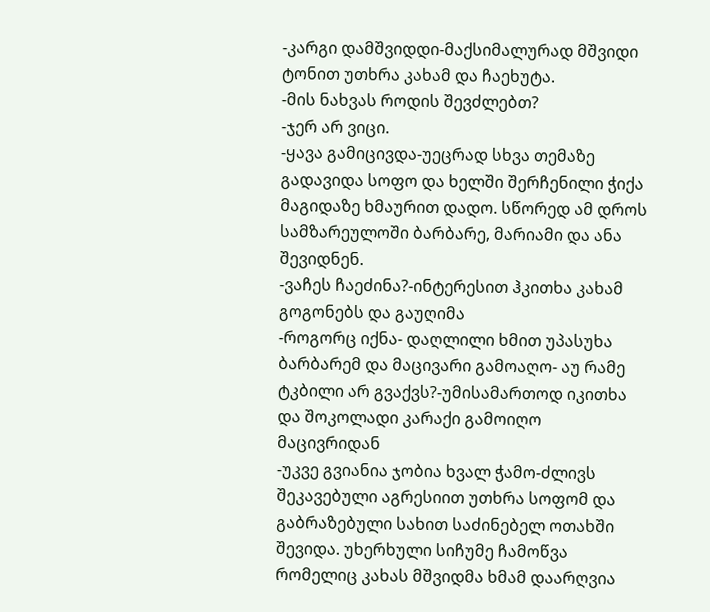-კარგი დამშვიდდი-მაქსიმალურად მშვიდი ტონით უთხრა კახამ და ჩაეხუტა.
-მის ნახვას როდის შევძლებთ?
-ჯერ არ ვიცი.
-ყავა გამიცივდა-უეცრად სხვა თემაზე გადავიდა სოფო და ხელში შერჩენილი ჭიქა მაგიდაზე ხმაურით დადო. სწორედ ამ დროს სამზარეულოში ბარბარე, მარიამი და ანა შევიდნენ.
-ვაჩეს ჩაეძინა?-ინტერესით ჰკითხა კახამ გოგონებს და გაუღიმა
-როგორც იქნა- დაღლილი ხმით უპასუხა ბარბარემ და მაცივარი გამოაღო- აუ რამე ტკბილი არ გვაქვს?-უმისამართოდ იკითხა და შოკოლადი კარაქი გამოიღო მაცივრიდან
-უკვე გვიანია ჯობია ხვალ ჭამო-ძლივს შეკავებული აგრესიით უთხრა სოფომ და გაბრაზებული სახით საძინებელ ოთახში შევიდა. უხერხული სიჩუმე ჩამოწვა რომელიც კახას მშვიდმა ხმამ დაარღვია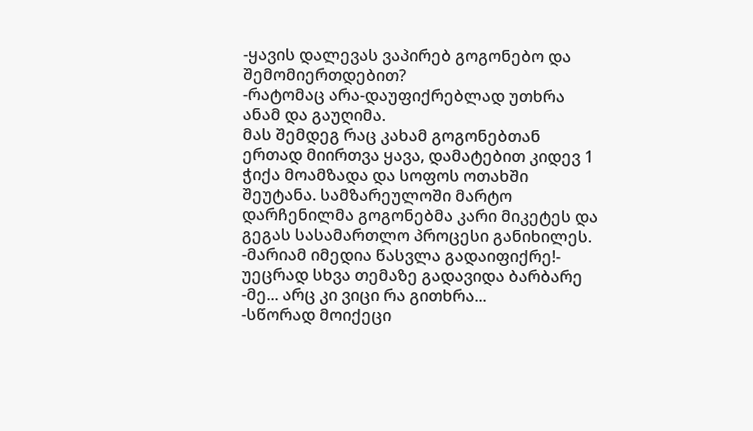-ყავის დალევას ვაპირებ გოგონებო და შემომიერთდებით?
-რატომაც არა-დაუფიქრებლად უთხრა ანამ და გაუღიმა.
მას შემდეგ რაც კახამ გოგონებთან ერთად მიირთვა ყავა, დამატებით კიდევ 1 ჭიქა მოამზადა და სოფოს ოთახში შეუტანა. სამზარეულოში მარტო დარჩენილმა გოგონებმა კარი მიკეტეს და გეგას სასამართლო პროცესი განიხილეს.
-მარიამ იმედია წასვლა გადაიფიქრე!- უეცრად სხვა თემაზე გადავიდა ბარბარე
-მე... არც კი ვიცი რა გითხრა...
-სწორად მოიქეცი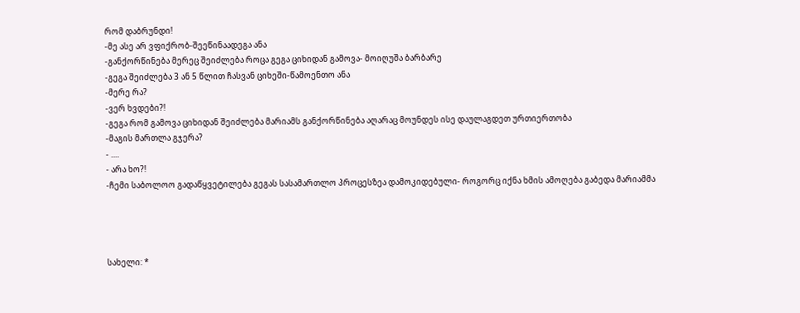რომ დაბრუნდი!
-მე ასე არ ვფიქრობ-შეეწინაადეგა ანა
-განქორწინება მერეც შეიძლება როცა გეგა ციხიდან გამოვა- მოიღუშა ბარბარე
-გეგა შეიძლება 3 ან 5 წლით ჩასვან ციხეში-წამოენთო ანა
-მერე რა?
-ვერ ხვდები?!
-გეგა რომ გამოვა ციხიდან შეიძლება მარიამს განქორწინება აღარაც მოუნდეს ისე დაულაგდეთ ურთიერთობა
-მაგის მართლა გჯერა?
- ....
- არა ხო?!
-ჩემი საბოლოო გადაწყვეტილება გეგას სასამართლო პროცესზეა დამოკიდებული- როგორც იქნა ხმის ამოღება გაბედა მარიამმა




სახელი: *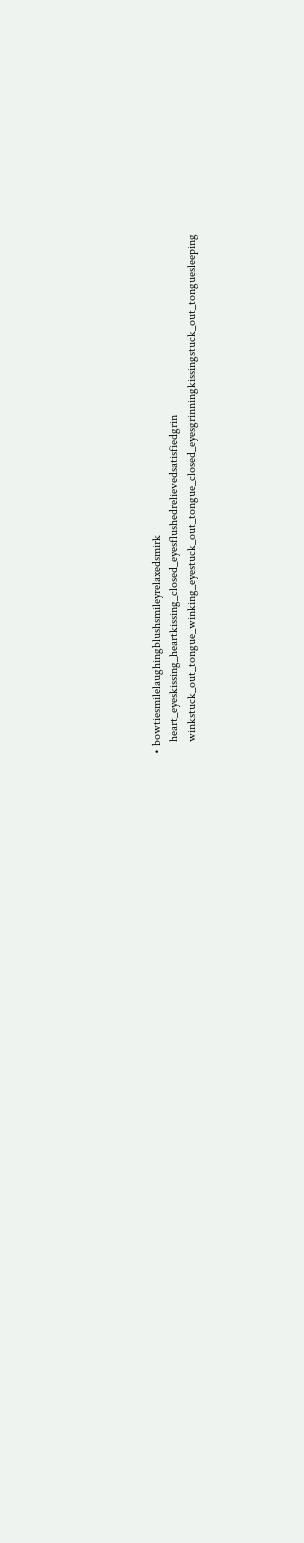• bowtiesmilelaughingblushsmileyrelaxedsmirk
    heart_eyeskissing_heartkissing_closed_eyesflushedrelievedsatisfiedgrin
    winkstuck_out_tongue_winking_eyestuck_out_tongue_closed_eyesgrinningkissingstuck_out_tonguesleeping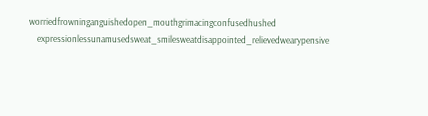worriedfrowninganguishedopen_mouthgrimacingconfusedhushed
    expressionlessunamusedsweat_smilesweatdisappointed_relievedwearypensive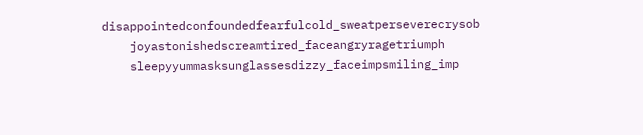disappointedconfoundedfearfulcold_sweatperseverecrysob
    joyastonishedscreamtired_faceangryragetriumph
    sleepyyummasksunglassesdizzy_faceimpsmiling_imp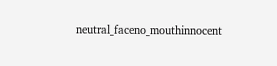neutral_faceno_mouthinnocent